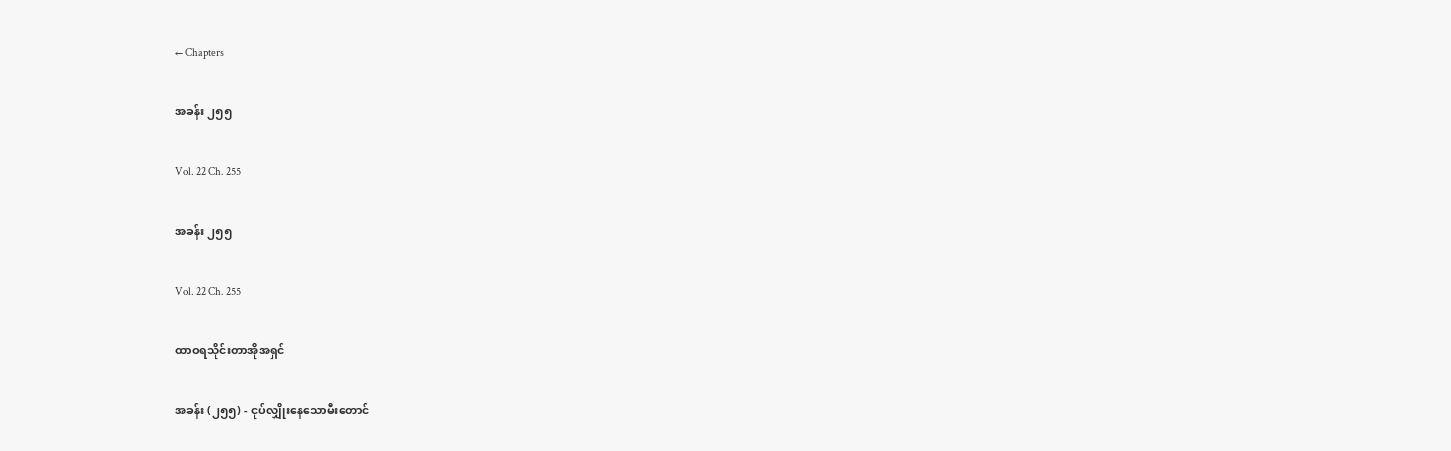← Chapters

အခန်း ၂၅၅

Vol. 22 Ch. 255

အခန်း ၂၅၅

Vol. 22 Ch. 255

ထာဝရသိုင်းတာအိုအရှင်

အခန်း (၂၅၅) - ငုပ်လျှိုးနေသောမီးတောင်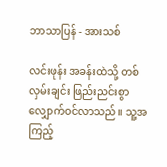ဘာသာပြန် - အားသစ်

လင်းဖုန်း အခန်းထဲသို့ တစ်လှမ်းချင်း ဖြည်းညင်းစွာ လျှောက်ဝင်လာသည်။ သူ့အကြည့်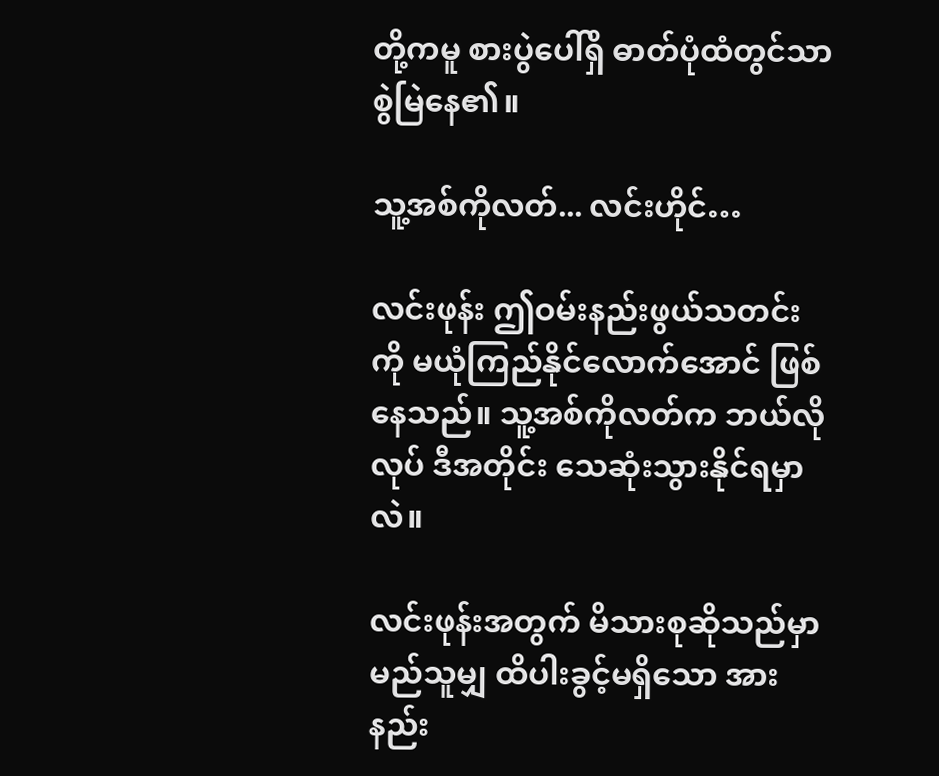တို့ကမူ စားပွဲပေါ်ရှိ ဓာတ်ပုံထံတွင်သာ စွဲမြဲနေ၏။

သူ့အစ်ကိုလတ်... လင်းဟိုင်…

လင်းဖုန်း ဤဝမ်းနည်းဖွယ်သတင်းကို မယုံကြည်နိုင်လောက်အောင် ဖြစ်နေသည်။ သူ့အစ်ကိုလတ်က ဘယ်လိုလုပ် ဒီအတိုင်း သေဆုံးသွားနိုင်ရမှာလဲ။

လင်းဖုန်းအတွက် မိသားစုဆိုသည်မှာ မည်သူမျှ ထိပါးခွင့်မရှိသော အားနည်း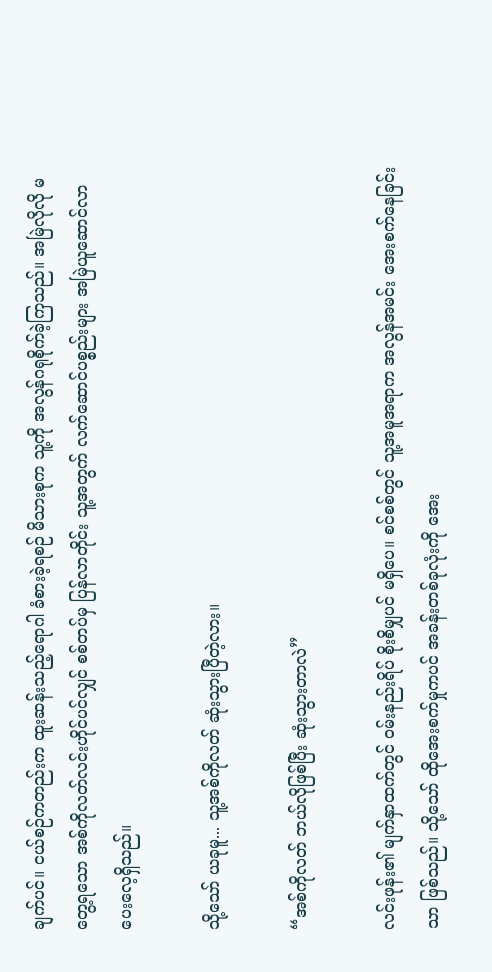ချက်ပင်။ ငယ်စဉ်ကတည်းက ထူးဆန်းသည့်ရောဂါ ခံစားခဲ့ရစဉ် မိသားစုက သူ့ကို အလွန်ဂရုစိုက်ခဲ့ကြသည်။ အမြဲလိုလို မတွေ့ရသော အစ်ကိုလတ်လင်းဟိုင်ပင်လျှင် စစ်တပ်မှ ပြန်လာတိုင်း သူ့အတွက် လက်ဆောင်ပစ္စည်းများ အမြဲယူဆောင်လာပေးလေ့ရှိသည်။

သို့သော် ယခုမူ... သူ့အစ်ကိုလတ် ဆုံးသွားပြီတဲ့လား။

“အစ်ကိုလတ် ဘယ်လိုဖြစ်ပြီး ဆုံးသွားတာလဲ”

လင်းဖုန်း၏ မျက်နှာထက်တွင် ဝမ်းနည်းရိပ် စိုးစိမျှပင် မရှိပေ။ စင်စစ်တွင် သူ့အမူအရာက အလွန်အမင်း အေးစက်နေခြင်းသာ ဖြစ်သည်။ သို့သော် ထိုအေးစက်မှုကပင် အခန်းတစ်ခုလုံးကို အေး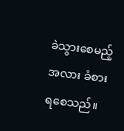ခဲသွားစေမည့်အလား ခံစားရစေသည်။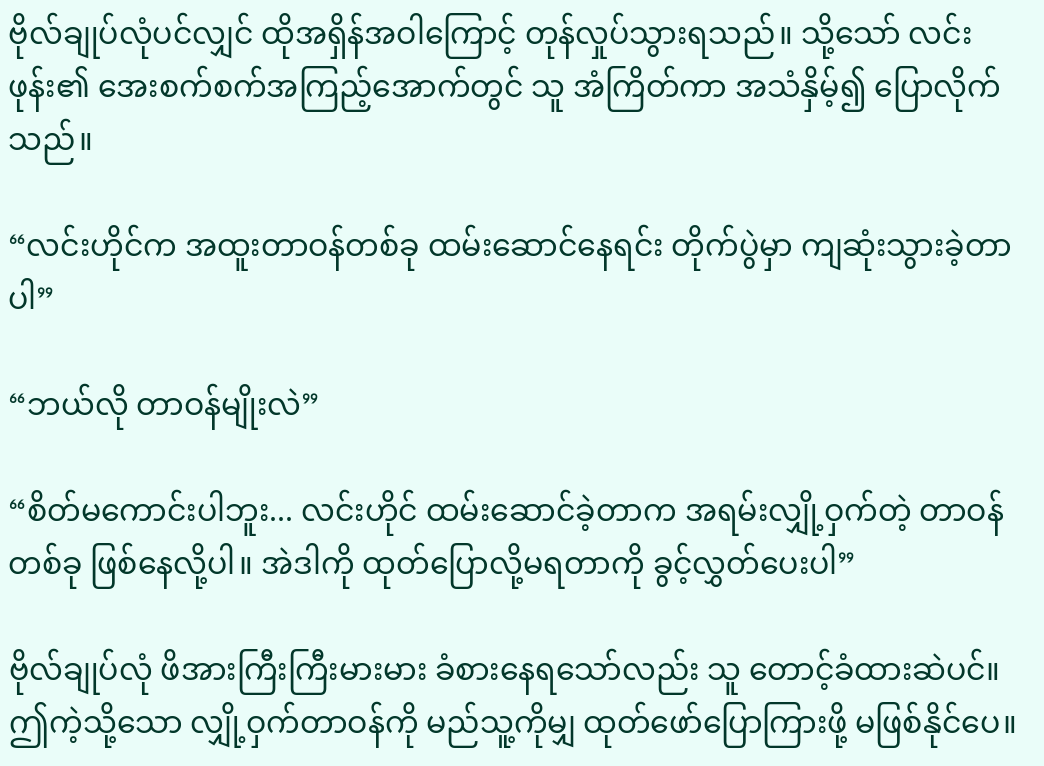ဗိုလ်ချုပ်လုံပင်လျှင် ထိုအရှိန်အဝါကြောင့် တုန်လှုပ်သွားရသည်။ သို့သော် လင်းဖုန်း၏ အေးစက်စက်အကြည့်အောက်တွင် သူ အံကြိတ်ကာ အသံနှိမ့်၍ ပြောလိုက်သည်။

“လင်းဟိုင်က အထူးတာဝန်တစ်ခု ထမ်းဆောင်နေရင်း တိုက်ပွဲမှာ ကျဆုံးသွားခဲ့တာပါ”

“ဘယ်လို တာဝန်မျိုးလဲ”

“စိတ်မကောင်းပါဘူး... လင်းဟိုင် ထမ်းဆောင်ခဲ့တာက အရမ်းလျှို့ဝှက်တဲ့ တာဝန်တစ်ခု ဖြစ်နေလို့ပါ။ အဲဒါကို ထုတ်ပြောလို့မရတာကို ခွင့်လွှတ်ပေးပါ”

ဗိုလ်ချုပ်လုံ ဖိအားကြီးကြီးမားမား ခံစားနေရသော်လည်း သူ တောင့်ခံထားဆဲပင်။ ဤကဲ့သို့သော လျှို့ဝှက်တာဝန်ကို မည်သူ့ကိုမျှ ထုတ်ဖော်ပြောကြားဖို့ မဖြစ်နိုင်ပေ။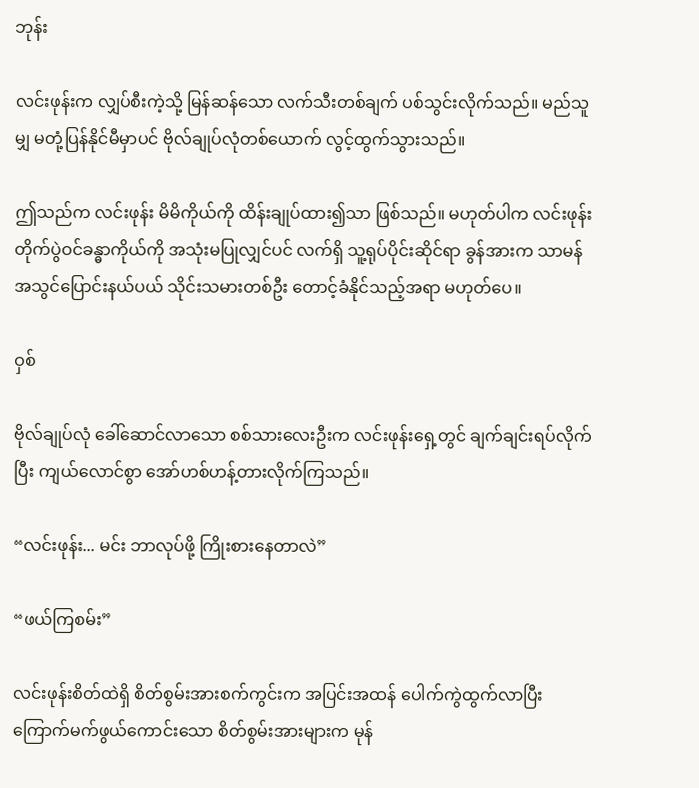ဘုန်း

လင်းဖုန်းက လျှပ်စီးကဲ့သို့ မြန်ဆန်သော လက်သီးတစ်ချက် ပစ်သွင်းလိုက်သည်။ မည်သူမျှ မတုံ့ပြန်နိုင်မီမှာပင် ဗိုလ်ချုပ်လုံတစ်ယောက် လွင့်ထွက်သွားသည်။

ဤသည်က လင်းဖုန်း မိမိကိုယ်ကို ထိန်းချုပ်ထား၍သာ ဖြစ်သည်။ မဟုတ်ပါက လင်းဖုန်း တိုက်ပွဲဝင်ခန္ဓာကိုယ်ကို အသုံးမပြုလျှင်ပင် လက်ရှိ သူ့ရုပ်ပိုင်းဆိုင်ရာ ခွန်အားက သာမန်အသွင်ပြောင်းနယ်ပယ် သိုင်းသမားတစ်ဦး တောင့်ခံနိုင်သည့်အရာ မဟုတ်ပေ။

ဝှစ်

ဗိုလ်ချုပ်လုံ ခေါ်ဆောင်လာသော စစ်သားလေးဦးက လင်းဖုန်းရှေ့တွင် ချက်ချင်းရပ်လိုက်ပြီး ကျယ်လောင်စွာ အော်ဟစ်ဟန့်တားလိုက်ကြသည်။

“လင်းဖုန်း... မင်း ဘာလုပ်ဖို့ ကြိုးစားနေတာလဲ”

“ဖယ်ကြစမ်း”

လင်းဖုန်းစိတ်ထဲရှိ စိတ်စွမ်းအားစက်ကွင်းက အပြင်းအထန် ပေါက်ကွဲထွက်လာပြီး ကြောက်မက်ဖွယ်ကောင်းသော စိတ်စွမ်းအားများက မုန်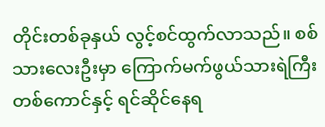တိုင်းတစ်ခုနှယ် လွင့်စင်ထွက်လာသည်။ စစ်သားလေးဦးမှာ ကြောက်မက်ဖွယ်သားရဲကြီးတစ်ကောင်နှင့် ရင်ဆိုင်နေရ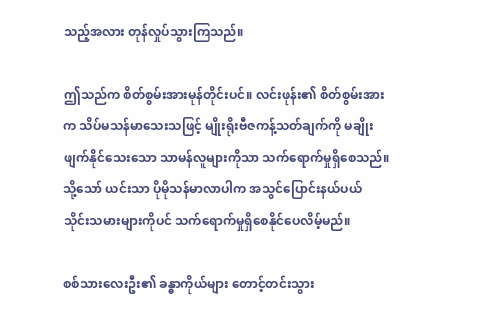သည့်အလား တုန်လှုပ်သွားကြသည်။

ဤသည်က စိတ်စွမ်းအားမုန်တိုင်းပင်။ လင်းဖုန်း၏ စိတ်စွမ်းအားက သိပ်မသန်မာသေးသဖြင့် မျိုးရိုးဗီဇကန့်သတ်ချက်ကို မချိုးဖျက်နိုင်သေးသော သာမန်လူများကိုသာ သက်ရောက်မှုရှိစေသည်။ သို့သော် ယင်းသာ ပိုမိုသန်မာလာပါက အသွင်ပြောင်းနယ်ပယ် သိုင်းသမားများကိုပင် သက်ရောက်မှုရှိစေနိုင်ပေလိမ့်မည်။

စစ်သားလေးဦး၏ ခန္ဓာကိုယ်များ တောင့်တင်းသွား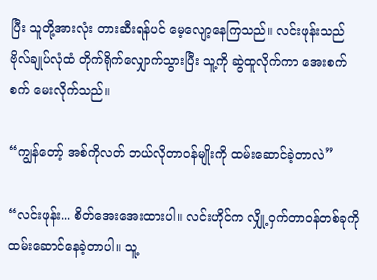ပြီး သူတို့အားလုံး တားဆီးရန်ပင် မေ့လျော့နေကြသည်။ လင်းဖုန်းသည် ဗိုလ်ချုပ်လုံထံ တိုက်ရိုက်လျှောက်သွားပြီး သူ့ကို ဆွဲထူလိုက်ကာ အေးစက်စက် မေးလိုက်သည်။

“ကျွန်တော့် အစ်ကိုလတ် ဘယ်လိုတာဝန်မျိုးကို ထမ်းဆောင်ခဲ့တာလဲ”

“လင်းဖုန်း... စိတ်အေးအေးထားပါ။ လင်းဟိုင်က လျှို့ဝှက်တာဝန်တစ်ခုကို ထမ်းဆောင်နေခဲ့တာပါ။ သူ့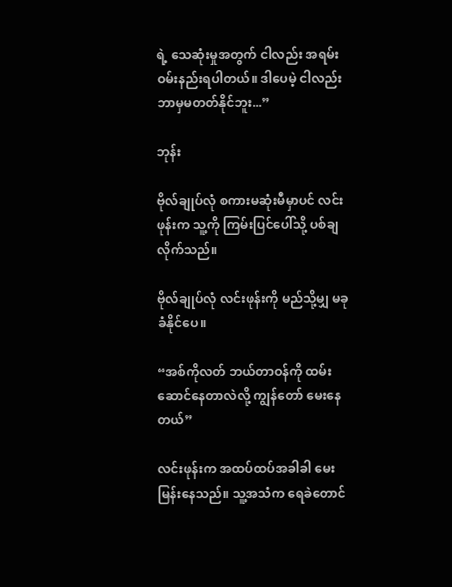ရဲ့ သေဆုံးမှုအတွက် ငါလည်း အရမ်းဝမ်းနည်းရပါတယ်။ ဒါပေမဲ့ ငါလည်း ဘာမှမတတ်နိုင်ဘူး...”

ဘုန်း

ဗိုလ်ချုပ်လုံ စကားမဆုံးမီမှာပင် လင်းဖုန်းက သူ့ကို ကြမ်းပြင်ပေါ်သို့ ပစ်ချလိုက်သည်။

ဗိုလ်ချုပ်လုံ လင်းဖုန်းကို မည်သို့မျှ မခုခံနိုင်ပေ။

“အစ်ကိုလတ် ဘယ်တာဝန်ကို ထမ်းဆောင်နေတာလဲလို့ ကျွန်တော် မေးနေတယ်”

လင်းဖုန်းက အထပ်ထပ်အခါခါ မေးမြန်းနေသည်။ သူ့အသံက ရေခဲတောင်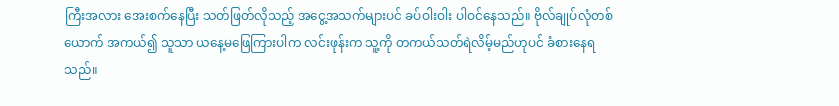ကြီးအလား အေးစက်နေပြီး သတ်ဖြတ်လိုသည့် အငွေ့အသက်များပင် ခပ်ဝါးဝါး ပါဝင်နေသည်။ ဗိုလ်ချုပ်လုံတစ်ယောက် အကယ်၍ သူသာ ယနေ့မဖြေကြားပါက လင်းဖုန်းက သူ့ကို တကယ်သတ်ရဲလိမ့်မည်ဟုပင် ခံစားနေရသည်။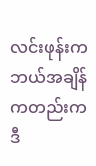လင်းဖုန်းက ဘယ်အချိန်ကတည်းက ဒီ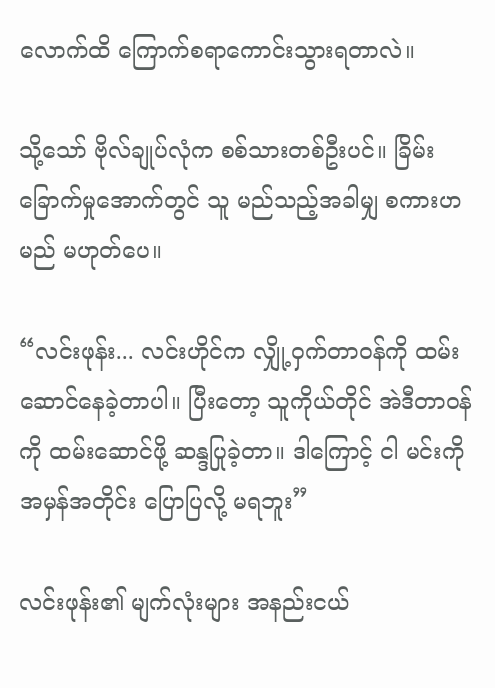လောက်ထိ ကြောက်စရာကောင်းသွားရတာလဲ။

သို့သော် ဗိုလ်ချုပ်လုံက စစ်သားတစ်ဦးပင်။ ခြိမ်းခြောက်မှုအောက်တွင် သူ မည်သည့်အခါမျှ စကားဟမည် မဟုတ်ပေ။

“လင်းဖုန်း... လင်းဟိုင်က လျှို့ဝှက်တာဝန်ကို ထမ်းဆောင်နေခဲ့တာပါ။ ပြီးတော့ သူကိုယ်တိုင် အဲဒီတာဝန်ကို ထမ်းဆောင်ဖို့ ဆန္ဒပြုခဲ့တာ။ ဒါကြောင့် ငါ မင်းကို အမှန်အတိုင်း ပြောပြလို့ မရဘူး”

လင်းဖုန်း၏ မျက်လုံးများ အနည်းငယ်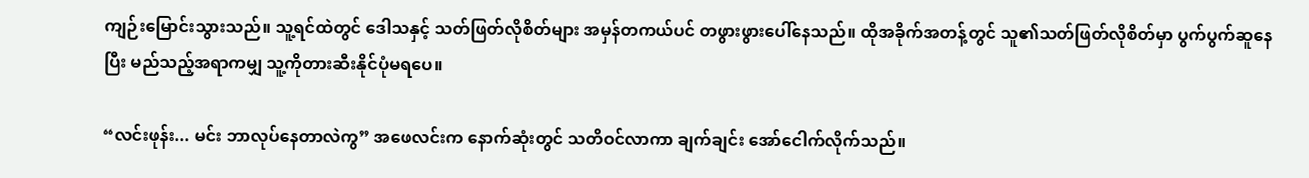ကျဉ်းမြောင်းသွားသည်။ သူ့ရင်ထဲတွင် ဒေါသနှင့် သတ်ဖြတ်လိုစိတ်များ အမှန်တကယ်ပင် တဖွားဖွားပေါ်နေသည်။ ထိုအခိုက်အတန့်တွင် သူ၏သတ်ဖြတ်လိုစိတ်မှာ ပွက်ပွက်ဆူနေပြီး မည်သည့်အရာကမျှ သူ့ကိုတားဆီးနိုင်ပုံမရပေ။

“လင်းဖုန်း... မင်း ဘာလုပ်နေတာလဲကွ” အဖေလင်းက နောက်ဆုံးတွင် သတိဝင်လာကာ ချက်ချင်း အော်ငေါက်လိုက်သည်။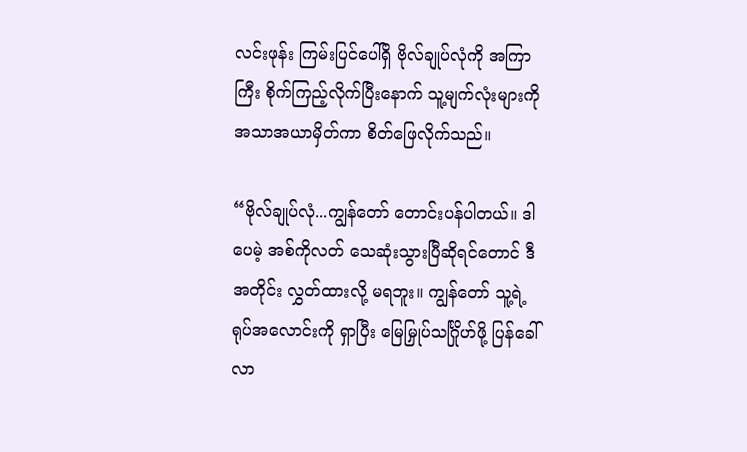လင်းဖုန်း ကြမ်းပြင်ပေါ်ရှိ ဗိုလ်ချုပ်လုံကို အကြာကြီး စိုက်ကြည့်လိုက်ပြီးနောက် သူ့မျက်လုံးများကို အသာအယာမှိတ်ကာ စိတ်ဖြေလိုက်သည်။

“ဗိုလ်ချုပ်လုံ...ကျွန်တော် တောင်းပန်ပါတယ်။ ဒါပေမဲ့ အစ်ကိုလတ် သေဆုံးသွားပြီဆိုရင်တောင် ဒီအတိုင်း လွှတ်ထားလို့ မရဘူး။ ကျွန်တော် သူ့ရဲ့ ရုပ်အလောင်းကို ရှာပြီး မြေမြှုပ်သင်္ဂြိုဟ်ဖို့ ပြန်ခေါ်လာ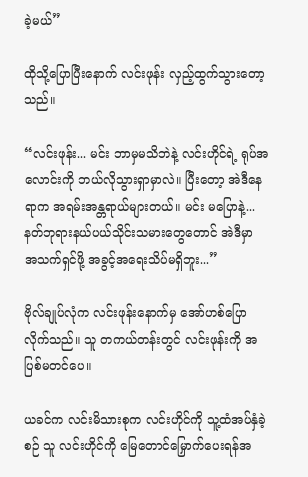ခဲ့မယ်”

ထိုသို့ပြောပြီးနောက် လင်းဖုန်း လှည့်ထွက်သွားတော့သည်။

“လင်းဖုန်း... မင်း ဘာမှမသိဘဲနဲ့ လင်းဟိုင်ရဲ့ ရုပ်အလောင်းကို ဘယ်လိုသွားရှာမှာလဲ။ ပြီးတော့ အဲဒီနေရာက အရမ်းအန္တရာယ်များတယ်။ မင်း မပြောနဲ့... နတ်ဘုရားနယ်ပယ်သိုင်းသမားတွေတောင် အဲဒီမှာ အသက်ရှင်ဖို့ အခွင့်အရေးသိပ်မရှိဘူး...”

ဗိုလ်ချုပ်လုံက လင်းဖုန်းနောက်မှ အော်ဟစ်ပြောလိုက်သည်။ သူ တကယ်တန်းတွင် လင်းဖုန်းကို အပြစ်မတင်ပေ။

ယခင်က လင်းမိသားစုက လင်းဟိုင်ကို သူ့ထံအပ်နှံခဲ့စဉ် သူ လင်းဟိုင်ကို မြေတောင်မြှောက်ပေးရန်အ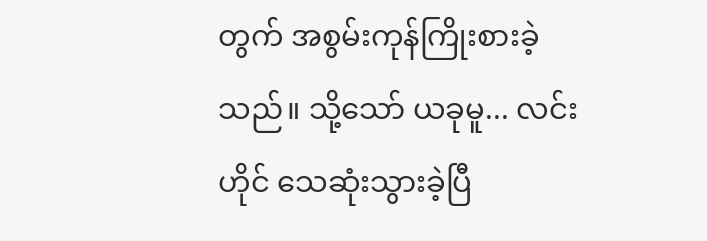တွက် အစွမ်းကုန်ကြိုးစားခဲ့သည်။ သို့သော် ယခုမူ... လင်းဟိုင် သေဆုံးသွားခဲ့ပြီ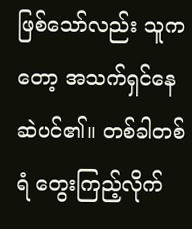ဖြစ်သော်လည်း သူကတော့ အသက်ရှင်နေဆဲပင်၏။ တစ်ခါတစ်ရံ တွေးကြည့်လိုက်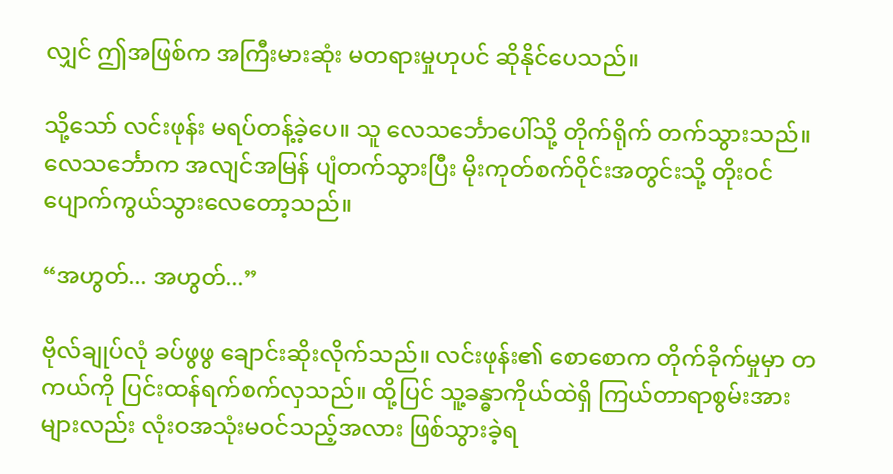လျှင် ဤအဖြစ်က အကြီးမားဆုံး မတရားမှုဟုပင် ဆိုနိုင်ပေသည်။

သို့သော် လင်းဖုန်း မရပ်တန့်ခဲ့ပေ။ သူ လေသင်္ဘောပေါ်သို့ တိုက်ရိုက် တက်သွားသည်။ လေသင်္ဘောက အလျင်အမြန် ပျံတက်သွားပြီး မိုးကုတ်စက်ဝိုင်းအတွင်းသို့ တိုးဝင်ပျောက်ကွယ်သွားလေတော့သည်။

“အဟွတ်... အဟွတ်...”

ဗိုလ်ချုပ်လုံ ခပ်ဖွဖွ ချောင်းဆိုးလိုက်သည်။ လင်းဖုန်း၏ စောစောက တိုက်ခိုက်မှုမှာ တကယ်ကို ပြင်းထန်ရက်စက်လှသည်။ ထို့ပြင် သူ့ခန္ဓာကိုယ်ထဲရှိ ကြယ်တာရာစွမ်းအားများလည်း လုံးဝအသုံးမဝင်သည့်အလား ဖြစ်သွားခဲ့ရ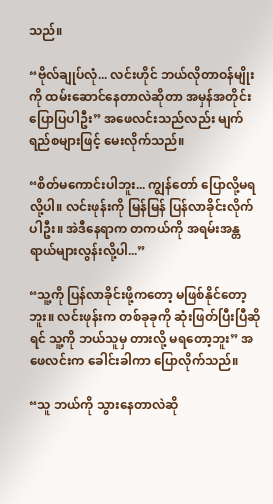သည်။

“ဗိုလ်ချုပ်လုံ... လင်းဟိုင် ဘယ်လိုတာဝန်မျိုးကို ထမ်းဆောင်နေတာလဲဆိုတာ အမှန်အတိုင်း ပြောပြပါဦး” အဖေလင်းသည်လည်း မျက်ရည်စများဖြင့် မေးလိုက်သည်။

“စိတ်မကောင်းပါဘူး... ကျွန်တော် ပြောလို့မရလို့ပါ။ လင်းဖုန်းကို မြန်မြန် ပြန်လာခိုင်းလိုက်ပါဦး။ အဲဒီနေရာက တကယ်ကို အရမ်းအန္တရာယ်များလွန်းလို့ပါ...”

“သူ့ကို ပြန်လာခိုင်းဖို့ကတော့ မဖြစ်နိုင်တော့ဘူး။ လင်းဖုန်းက တစ်ခုခုကို ဆုံးဖြတ်ပြီးပြီဆိုရင် သူ့ကို ဘယ်သူမှ တားလို့ မရတော့ဘူး” အဖေလင်းက ခေါင်းခါကာ ပြောလိုက်သည်။

“သူ ဘယ်ကို သွားနေတာလဲဆို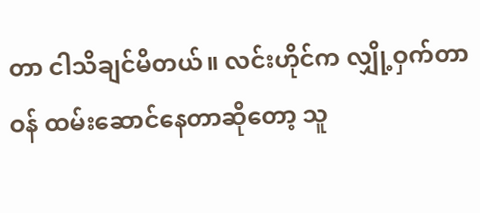တာ ငါသိချင်မိတယ်။ လင်းဟိုင်က လျှို့ဝှက်တာဝန် ထမ်းဆောင်နေတာဆိုတော့ သူ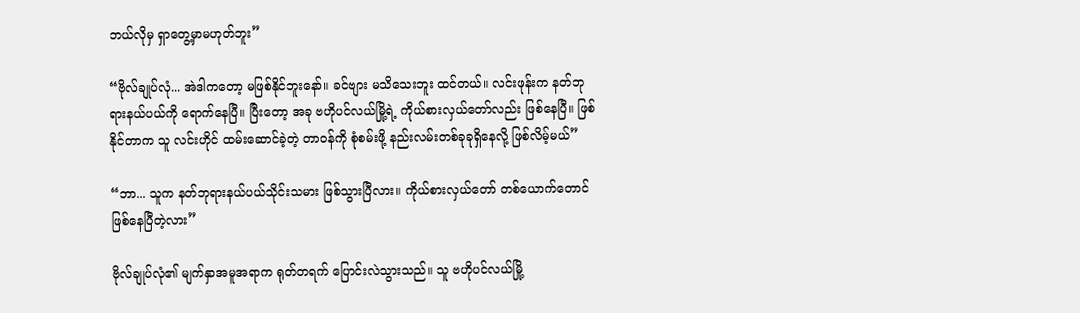ဘယ်လိုမှ ရှာတွေ့မှာမဟုတ်ဘူး”

“ဗိုလ်ချုပ်လုံ... အဲဒါကတော့ မဖြစ်နိုင်ဘူးနော်။ ခင်ဗျား မသိသေးဘူး ထင်တယ်။ လင်းဖုန်းက နတ်ဘုရားနယ်ပယ်ကို ရောက်နေပြီ။ ပြီးတော့ အခု ဗဟိုပင်လယ်မြို့ရဲ့ ကိုယ်စားလှယ်တော်လည်း ဖြစ်နေပြီ။ ဖြစ်နိုင်တာက သူ လင်းဟိုင် ထမ်းဆောင်ခဲ့တဲ့ တာဝန်ကို စုံစမ်းဖို့ နည်းလမ်းတစ်ခုခုရှိနေလို့ ဖြစ်လိမ့်မယ်”

“ဘာ... သူက နတ်ဘုရားနယ်ပယ်သိုင်းသမား ဖြစ်သွားပြီလား။ ကိုယ်စားလှယ်တော် တစ်ယောက်တောင် ဖြစ်နေပြီတဲ့လား”

ဗိုလ်ချုပ်လုံ၏ မျက်နှာအမူအရာက ရုတ်တရက် ပြောင်းလဲသွားသည်။ သူ ဗဟိုပင်လယ်မြို့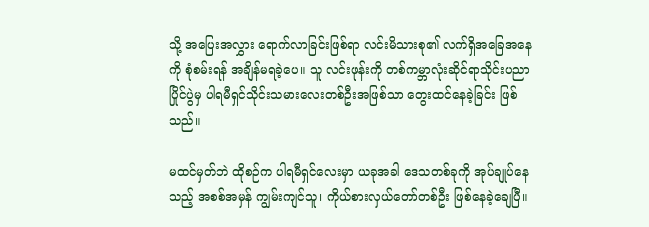သို့ အပြေးအလွှား ရောက်လာခြင်းဖြစ်ရာ လင်းမိသားစု၏ လက်ရှိအခြေအနေကို စုံစမ်းရန် အချိန်မရခဲ့ပေ။ သူ လင်းဖုန်းကို တစ်ကမ္ဘာလုံးဆိုင်ရာသိုင်းပညာပြိုင်ပွဲမှ ပါရမီရှင်သိုင်းသမားလေးတစ်ဦးအဖြစ်သာ တွေးထင်နေခဲ့ခြင်း ဖြစ်သည်။

မထင်မှတ်ဘဲ ထိုစဉ်က ပါရမီရှင်လေးမှာ ယခုအခါ ဒေသတစ်ခုကို အုပ်ချုပ်နေသည့် အစစ်အမှန် ကျွမ်းကျင်သူ၊ ကိုယ်စားလှယ်တော်တစ်ဦး ဖြစ်နေခဲ့ချေပြီ။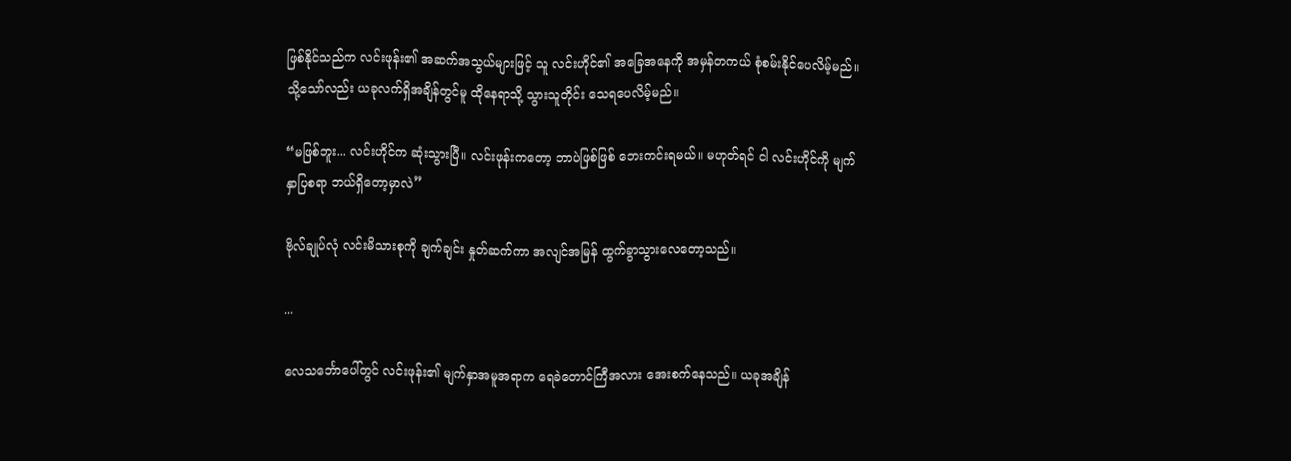ဖြစ်နိုင်သည်က လင်းဖုန်း၏ အဆက်အသွယ်များဖြင့် သူ လင်းဟိုင်၏ အခြေအနေကို အမှန်တကယ် စုံစမ်းနိုင်ပေလိမ့်မည်။ သို့သော်လည်း ယခုလက်ရှိအချိန်တွင်မူ ထိုနေရာသို့ သွားသူတိုင်း သေရပေလိမ့်မည်။

“မဖြစ်ဘူး... လင်းဟိုင်က ဆုံးသွားပြီ။ လင်းဖုန်းကတော့ ဘာပဲဖြစ်ဖြစ် ဘေးကင်းရမယ်။ မဟုတ်ရင် ငါ လင်းဟိုင်ကို မျက်နှာပြစရာ ဘယ်ရှိတော့မှာလဲ”

ဗိုလ်ချုပ်လုံ လင်းမိသားစုကို ချက်ချင်း နှုတ်ဆက်ကာ အလျင်အမြန် ထွက်ခွာသွားလေတော့သည်။

...

လေသင်္ဘောပေါ်တွင် လင်းဖုန်း၏ မျက်နှာအမူအရာက ရေခဲတောင်ကြီအလား အေးစက်နေသည်။ ယခုအချိန်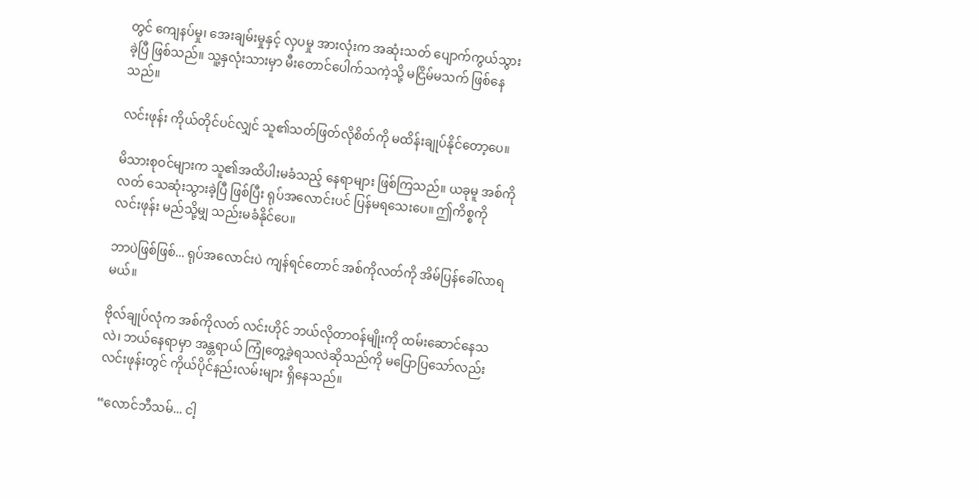တွင် ကျေနပ်မှု၊ အေးချမ်းမှုနှင့် လှပမှု အားလုံးက အဆုံးသတ် ပျောက်ကွယ်သွားခဲ့ပြီ ဖြစ်သည်။ သူ့နှလုံးသားမှာ မီးတောင်ပေါက်သကဲ့သို့ မငြိမ်မသက် ဖြစ်နေသည်။

လင်းဖုန်း ကိုယ်တိုင်ပင်လျှင် သူ၏သတ်ဖြတ်လိုစိတ်ကို မထိန်းချုပ်နိုင်တော့ပေ။

မိသားစုဝင်များက သူ၏အထိပါးမခံသည့် နေရာများ ဖြစ်ကြသည်။ ယခုမူ အစ်ကိုလတ် သေဆုံးသွားခဲ့ပြီ ဖြစ်ပြီး ရုပ်အလောင်းပင် ပြန်မရသေးပေ။ ဤကိစ္စကို လင်းဖုန်း မည်သို့မျှ သည်းမခံနိုင်ပေ။

ဘာပဲဖြစ်ဖြစ်... ရုပ်အလောင်းပဲ ကျန်ရင်တောင် အစ်ကိုလတ်ကို အိမ်ပြန်ခေါ်လာရမယ်။

ဗိုလ်ချုပ်လုံက အစ်ကိုလတ် လင်းဟိုင် ဘယ်လိုတာဝန်မျိုးကို ထမ်းဆောင်နေသလဲ၊ ဘယ်နေရာမှာ အန္တရာယ် ကြုံတွေ့ခဲ့ရသလဲဆိုသည်ကို မပြောပြသော်လည်း လင်းဖုန်းတွင် ကိုယ်ပိုင်နည်းလမ်းများ ရှိနေသည်။

“လောင်ဘီသမ်... ငါ့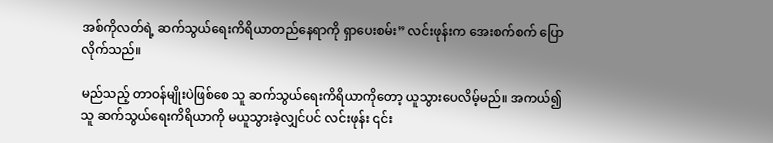အစ်ကိုလတ်ရဲ့ ဆက်သွယ်ရေးကိရိယာတည်နေရာကို ရှာပေးစမ်း” လင်းဖုန်းက အေးစက်စက် ပြောလိုက်သည်။

မည်သည့် တာဝန်မျိုးပဲဖြစ်စေ သူ ဆက်သွယ်ရေးကိရိယာကိုတော့ ယူသွားပေလိမ့်မည်။ အကယ်၍ သူ ဆက်သွယ်ရေးကိရိယာကို မယူသွားခဲ့လျှင်ပင် လင်းဖုန်း ၎င်း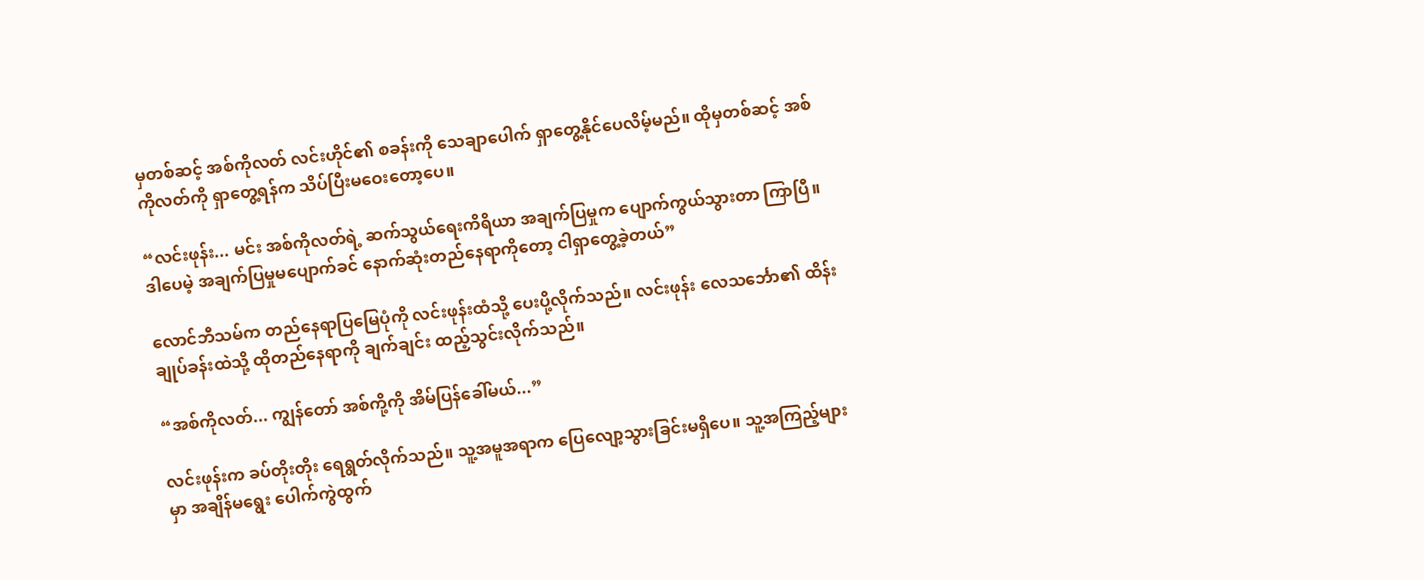မှတစ်ဆင့် အစ်ကိုလတ် လင်းဟိုင်၏ စခန်းကို သေချာပေါက် ရှာတွေ့နိုင်ပေလိမ့်မည်။ ထိုမှတစ်ဆင့် အစ်ကိုလတ်ကို ရှာတွေ့ရန်က သိပ်ပြီးမဝေးတော့ပေ။

“လင်းဖုန်း... မင်း အစ်ကိုလတ်ရဲ့ ဆက်သွယ်ရေးကိရိယာ အချက်ပြမှုက ပျောက်ကွယ်သွားတာ ကြာပြီ။ ဒါပေမဲ့ အချက်ပြမှုမပျောက်ခင် နောက်ဆုံးတည်နေရာကိုတော့ ငါရှာတွေ့ခဲ့တယ်”

လောင်ဘီသမ်က တည်နေရာပြမြေပုံကို လင်းဖုန်းထံသို့ ပေးပို့လိုက်သည်။ လင်းဖုန်း လေသင်္ဘော၏ ထိန်းချုပ်ခန်းထဲသို့ ထိုတည်နေရာကို ချက်ချင်း ထည့်သွင်းလိုက်သည်။

“အစ်ကိုလတ်... ကျွန်တော် အစ်ကို့ကို အိမ်ပြန်ခေါ်မယ်...”

လင်းဖုန်းက ခပ်တိုးတိုး ရေရွတ်လိုက်သည်။ သူ့အမူအရာက ပြေလျော့သွားခြင်းမရှိပေ။ သူ့အကြည့်များမှာ အချိန်မရွေး ပေါက်ကွဲထွက်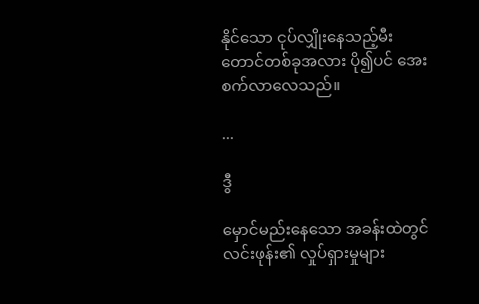နိုင်သော ငုပ်လျှိုးနေသည့်မီးတောင်တစ်ခုအလား ပို၍ပင် အေးစက်လာလေသည်။

...

ဒွီ

မှောင်မည်းနေသော အခန်းထဲတွင် လင်းဖုန်း၏ လှုပ်ရှားမှုများ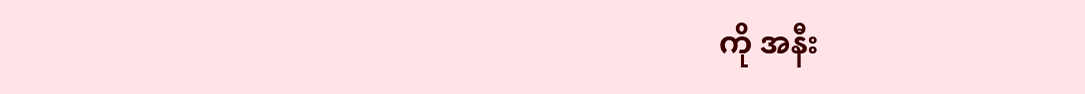ကို အနီး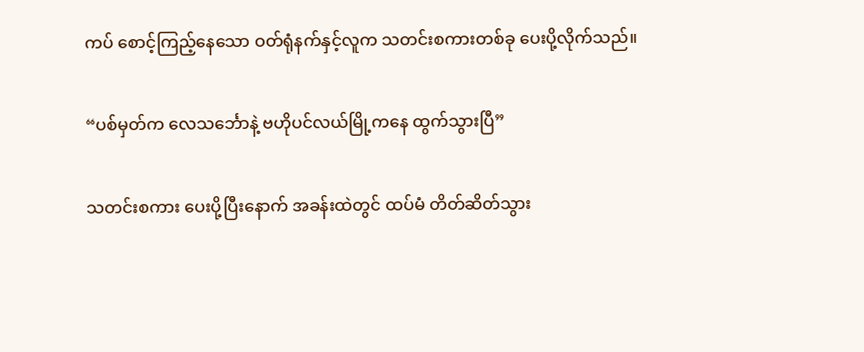ကပ် စောင့်ကြည့်နေသော ဝတ်ရုံနက်နှင့်လူက သတင်းစကားတစ်ခု ပေးပို့လိုက်သည်။

“ပစ်မှတ်က လေသင်္ဘောနဲ့ ဗဟိုပင်လယ်မြို့ကနေ ထွက်သွားပြီ”

သတင်းစကား ပေးပို့ပြီးနောက် အခန်းထဲတွင် ထပ်မံ တိတ်ဆိတ်သွား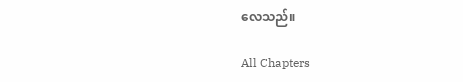လေသည်။

All Chapters